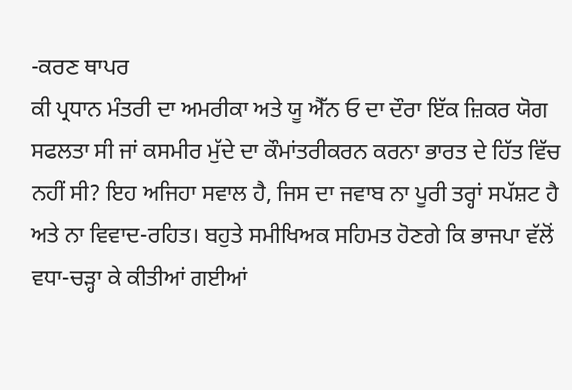-ਕਰਣ ਥਾਪਰ
ਕੀ ਪ੍ਰਧਾਨ ਮੰਤਰੀ ਦਾ ਅਮਰੀਕਾ ਅਤੇ ਯੂ ਐੱਨ ਓ ਦਾ ਦੌਰਾ ਇੱਕ ਜ਼ਿਕਰ ਯੋਗ ਸਫਲਤਾ ਸੀ ਜਾਂ ਕਸਮੀਰ ਮੁੱਦੇ ਦਾ ਕੌਮਾਂਤਰੀਕਰਨ ਕਰਨਾ ਭਾਰਤ ਦੇ ਹਿੱਤ ਵਿੱਚ ਨਹੀਂ ਸੀ? ਇਹ ਅਜਿਹਾ ਸਵਾਲ ਹੈ, ਜਿਸ ਦਾ ਜਵਾਬ ਨਾ ਪੂਰੀ ਤਰ੍ਹਾਂ ਸਪੱਸ਼ਟ ਹੈ ਅਤੇ ਨਾ ਵਿਵਾਦ-ਰਹਿਤ। ਬਹੁਤੇ ਸਮੀਖਿਅਕ ਸਹਿਮਤ ਹੋਣਗੇ ਕਿ ਭਾਜਪਾ ਵੱਲੋਂ ਵਧਾ-ਚੜ੍ਹਾ ਕੇ ਕੀਤੀਆਂ ਗਈਆਂ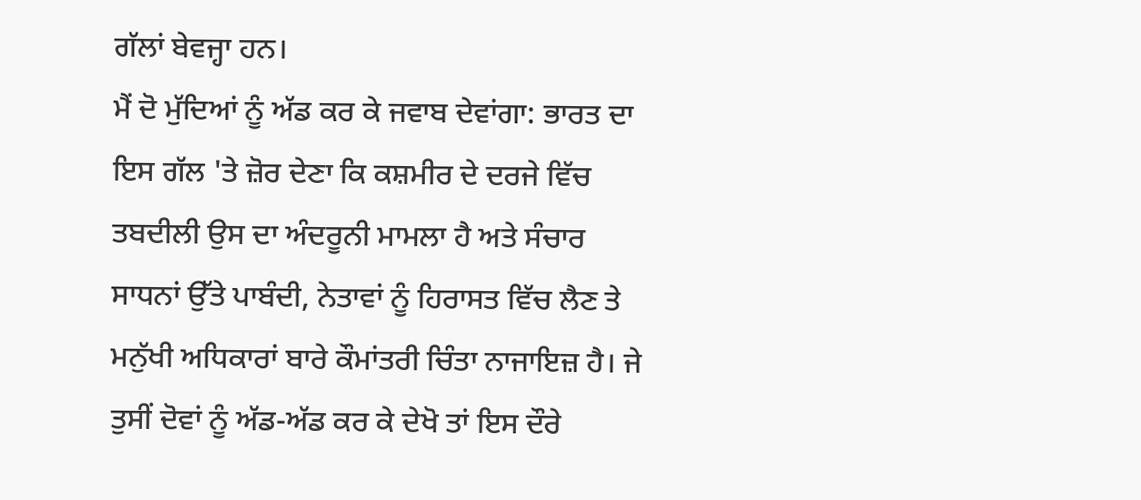ਗੱਲਾਂ ਬੇਵਜ੍ਹਾ ਹਨ।
ਮੈਂ ਦੋ ਮੁੱਦਿਆਂ ਨੂੰ ਅੱਡ ਕਰ ਕੇ ਜਵਾਬ ਦੇਵਾਂਗਾ: ਭਾਰਤ ਦਾ ਇਸ ਗੱਲ 'ਤੇ ਜ਼ੋਰ ਦੇਣਾ ਕਿ ਕਸ਼ਮੀਰ ਦੇ ਦਰਜੇ ਵਿੱਚ ਤਬਦੀਲੀ ਉਸ ਦਾ ਅੰਦਰੂਨੀ ਮਾਮਲਾ ਹੈ ਅਤੇ ਸੰਚਾਰ ਸਾਧਨਾਂ ਉੱਤੇ ਪਾਬੰਦੀ, ਨੇਤਾਵਾਂ ਨੂੰ ਹਿਰਾਸਤ ਵਿੱਚ ਲੈਣ ਤੇ ਮਨੁੱਖੀ ਅਧਿਕਾਰਾਂ ਬਾਰੇ ਕੌਮਾਂਤਰੀ ਚਿੰਤਾ ਨਾਜਾਇਜ਼ ਹੈ। ਜੇ ਤੁਸੀਂ ਦੋਵਾਂ ਨੂੰ ਅੱਡ-ਅੱਡ ਕਰ ਕੇ ਦੇਖੋ ਤਾਂ ਇਸ ਦੌਰੇ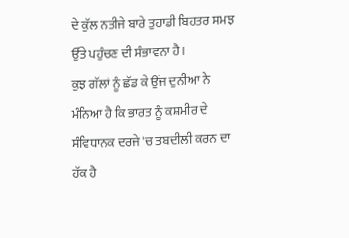ਦੇ ਕੁੱਲ ਨਤੀਜੇ ਬਾਰੇ ਤੁਹਾਡੀ ਬਿਹਤਰ ਸਮਝ ਉੱਤੇ ਪਹੁੰਚਣ ਦੀ ਸੰਭਾਵਨਾ ਹੈ।
ਕੁਝ ਗੱਲਾਂ ਨੂੰ ਛੱਡ ਕੇ ਉਂਜ ਦੁਨੀਆ ਨੇ ਮੰਨਿਆ ਹੈ ਕਿ ਭਾਰਤ ਨੂੰ ਕਸ਼ਮੀਰ ਦੇ ਸੰਵਿਧਾਨਕ ਦਰਜੇ 'ਚ ਤਬਦੀਲੀ ਕਰਨ ਦਾ ਹੱਕ ਹੈ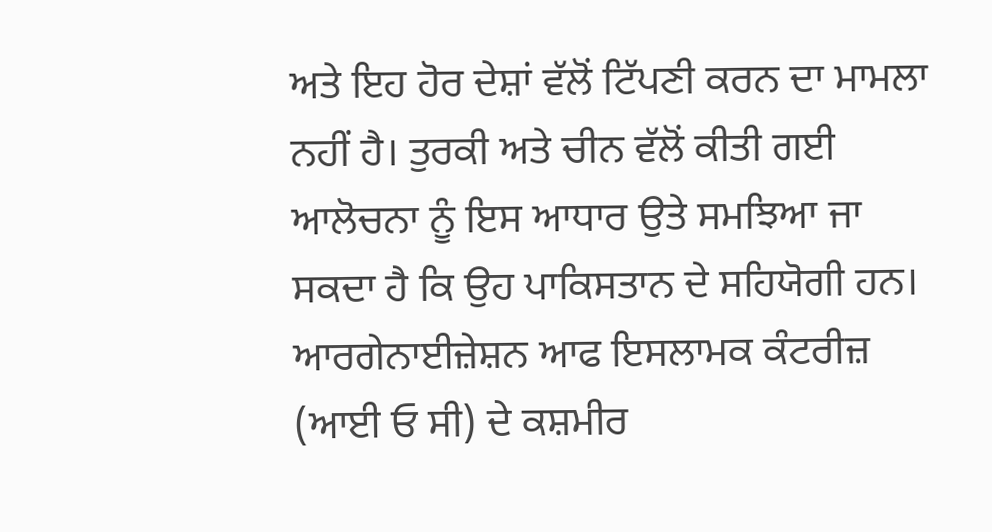ਅਤੇ ਇਹ ਹੋਰ ਦੇਸ਼ਾਂ ਵੱਲੋਂ ਟਿੱਪਣੀ ਕਰਨ ਦਾ ਮਾਮਲਾ ਨਹੀਂ ਹੈ। ਤੁਰਕੀ ਅਤੇ ਚੀਨ ਵੱਲੋਂ ਕੀਤੀ ਗਈ ਆਲੋਚਨਾ ਨੂੰ ਇਸ ਆਧਾਰ ਉਤੇ ਸਮਝਿਆ ਜਾ ਸਕਦਾ ਹੈ ਕਿ ਉਹ ਪਾਕਿਸਤਾਨ ਦੇ ਸਹਿਯੋਗੀ ਹਨ। ਆਰਗੇਨਾਈਜ਼ੇਸ਼ਨ ਆਫ ਇਸਲਾਮਕ ਕੰਟਰੀਜ਼ (ਆਈ ਓ ਸੀ) ਦੇ ਕਸ਼ਮੀਰ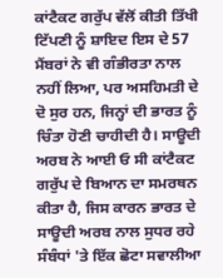ਕਾਂਟੈਕਟ ਗਰੁੱਪ ਵੱਲੋਂ ਕੀਤੀ ਤਿੱਖੀ ਟਿੱਪਣੀ ਨੂੰ ਸ਼ਾਇਦ ਇਸ ਦੇ 57 ਮੈਂਬਰਾਂ ਨੇ ਵੀ ਗੰਭੀਰਤਾ ਨਾਲ ਨਹੀਂ ਲਿਆ, ਪਰ ਅਸਹਿਮਤੀ ਦੇ ਦੋ ਸੁਰ ਹਨ, ਜਿਨ੍ਹਾਂ ਦੀ ਭਾਰਤ ਨੂੰ ਚਿੰਤਾ ਹੋਣੀ ਚਾਹੀਦੀ ਹੈ। ਸਾਊਦੀ ਅਰਬ ਨੇ ਆਈ ਓ ਸੀ ਕਾਂਟੈਕਟ ਗਰੁੱਪ ਦੇ ਬਿਆਨ ਦਾ ਸਮਰਥਨ ਕੀਤਾ ਹੈ, ਜਿਸ ਕਾਰਨ ਭਾਰਤ ਦੇ ਸਾਊਦੀ ਅਰਬ ਨਾਲ ਸੁਧਰ ਰਹੇ ਸੰਬੰਧਾਂ 'ਤੇ ਇੱਕ ਛੋਟਾ ਸਵਾਲੀਆ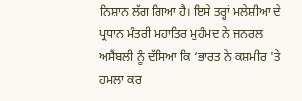ਨਿਸ਼ਾਨ ਲੱਗ ਗਿਆ ਹੈ। ਇਸੇ ਤਰ੍ਹਾਂ ਮਲੇਸ਼ੀਆ ਦੇ ਪ੍ਰਧਾਨ ਮੰਤਰੀ ਮਹਾਤਿਰ ਮੁਹੰਮਦ ਨੇ ਜਨਰਲ ਅਸੈਂਬਲੀ ਨੂੰ ਦੱਸਿਆ ਕਿ ‘ਭਾਰਤ ਨੇ ਕਸ਼ਮੀਰ 'ਤੇ ਹਮਲਾ ਕਰ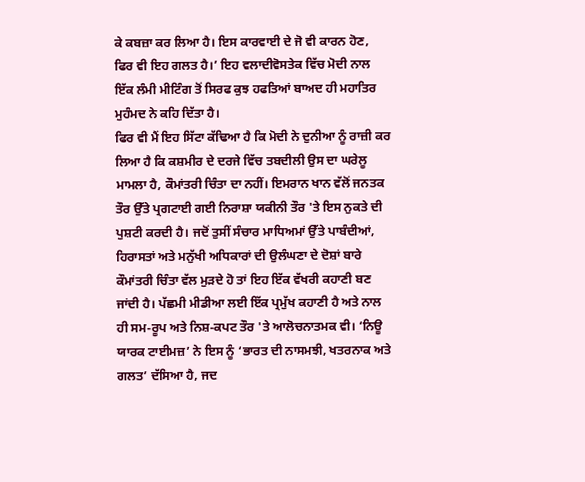ਕੇ ਕਬਜ਼ਾ ਕਰ ਲਿਆ ਹੈ। ਇਸ ਕਾਰਵਾਈ ਦੇ ਜੋ ਵੀ ਕਾਰਨ ਹੋਣ, ਫਿਰ ਵੀ ਇਹ ਗਲਤ ਹੈ।’ ਇਹ ਵਲਾਦੀਵੋਸਤੇਕ ਵਿੱਚ ਮੋਦੀ ਨਾਲ ਇੱਕ ਲੰਮੀ ਮੀਟਿੰਗ ਤੋਂ ਸਿਰਫ ਕੁਝ ਹਫਤਿਆਂ ਬਾਅਦ ਹੀ ਮਹਾਤਿਰ ਮੁਹੰਮਦ ਨੇ ਕਹਿ ਦਿੱਤਾ ਹੈ।
ਫਿਰ ਵੀ ਮੈਂ ਇਹ ਸਿੱਟਾ ਕੱਢਿਆ ਹੈ ਕਿ ਮੋਦੀ ਨੇ ਦੁਨੀਆ ਨੂੰ ਰਾਜ਼ੀ ਕਰ ਲਿਆ ਹੈ ਕਿ ਕਸ਼ਮੀਰ ਦੇ ਦਰਜੇ ਵਿੱਚ ਤਬਦੀਲੀ ਉਸ ਦਾ ਘਰੇਲੂ ਮਾਮਲਾ ਹੈ, ਕੌਮਾਂਤਰੀ ਚਿੰਤਾ ਦਾ ਨਹੀਂ। ਇਮਰਾਨ ਖਾਨ ਵੱਲੋਂ ਜਨਤਕ ਤੌਰ ਉੱਤੇ ਪ੍ਰਗਟਾਈ ਗਈ ਨਿਰਾਸ਼ਾ ਯਕੀਨੀ ਤੌਰ 'ਤੇ ਇਸ ਨੁਕਤੇ ਦੀ ਪੁਸ਼ਟੀ ਕਰਦੀ ਹੈ। ਜਦੋਂ ਤੁਸੀਂ ਸੰਚਾਰ ਮਾਧਿਅਮਾਂ ਉੱਤੇ ਪਾਬੰਦੀਆਂ, ਹਿਰਾਸਤਾਂ ਅਤੇ ਮਨੁੱਖੀ ਅਧਿਕਾਰਾਂ ਦੀ ਉਲੰਘਣਾ ਦੇ ਦੋਸ਼ਾਂ ਬਾਰੇ ਕੌਮਾਂਤਰੀ ਚਿੰਤਾ ਵੱਲ ਮੁੜਦੇ ਹੋ ਤਾਂ ਇਹ ਇੱਕ ਵੱਖਰੀ ਕਹਾਣੀ ਬਣ ਜਾਂਦੀ ਹੈ। ਪੱਛਮੀ ਮੀਡੀਆ ਲਈ ਇੱਕ ਪ੍ਰਮੁੱਖ ਕਹਾਣੀ ਹੈ ਅਤੇ ਨਾਲ ਹੀ ਸਮ-ਰੂਪ ਅਤੇ ਨਿਸ਼-ਕਪਟ ਤੌਰ 'ਤੇ ਆਲੋਚਨਾਤਮਕ ਵੀ। ‘ਨਿਊ ਯਾਰਕ ਟਾਈਮਜ਼’ ਨੇ ਇਸ ਨੂੰ ‘ਭਾਰਤ ਦੀ ਨਾਸਮਝੀ, ਖਤਰਨਾਕ ਅਤੇ ਗਲਤ’ ਦੱਸਿਆ ਹੈ, ਜਦ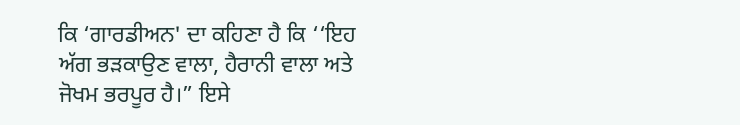ਕਿ ‘ਗਾਰਡੀਅਨ' ਦਾ ਕਹਿਣਾ ਹੈ ਕਿ ‘‘ਇਹ ਅੱਗ ਭੜਕਾਉਣ ਵਾਲਾ, ਹੈਰਾਨੀ ਵਾਲਾ ਅਤੇ ਜੋਖਮ ਭਰਪੂਰ ਹੈ।” ਇਸੇ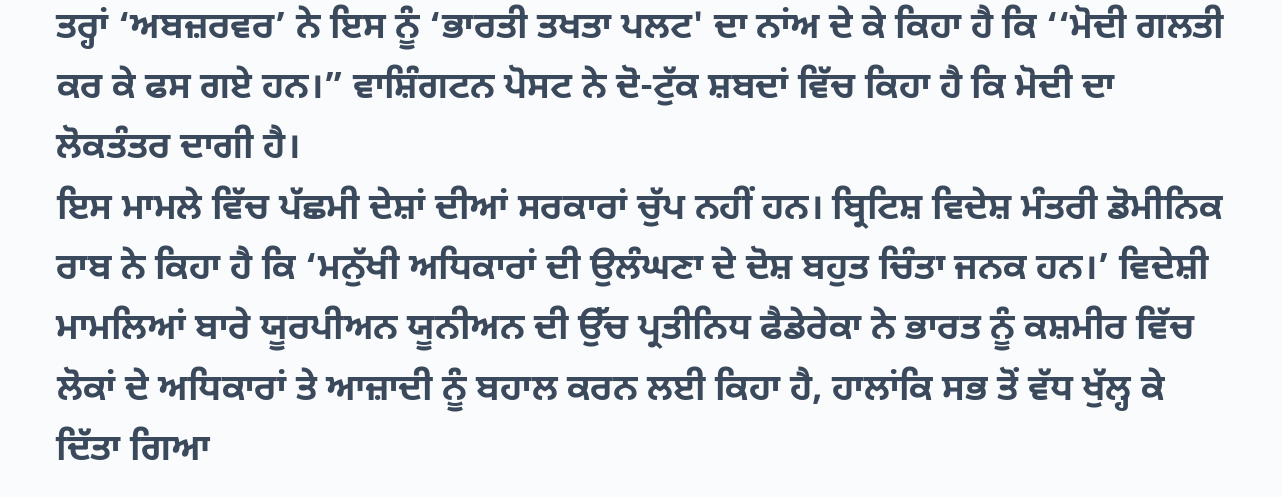ਤਰ੍ਹਾਂ ‘ਅਬਜ਼ਰਵਰ’ ਨੇ ਇਸ ਨੂੰ ‘ਭਾਰਤੀ ਤਖਤਾ ਪਲਟ' ਦਾ ਨਾਂਅ ਦੇ ਕੇ ਕਿਹਾ ਹੈ ਕਿ ‘‘ਮੋਦੀ ਗਲਤੀ ਕਰ ਕੇ ਫਸ ਗਏ ਹਨ।” ਵਾਸ਼ਿੰਗਟਨ ਪੋਸਟ ਨੇ ਦੋ-ਟੁੱਕ ਸ਼ਬਦਾਂ ਵਿੱਚ ਕਿਹਾ ਹੈ ਕਿ ਮੋਦੀ ਦਾ ਲੋਕਤੰਤਰ ਦਾਗੀ ਹੈ।
ਇਸ ਮਾਮਲੇ ਵਿੱਚ ਪੱਛਮੀ ਦੇਸ਼ਾਂ ਦੀਆਂ ਸਰਕਾਰਾਂ ਚੁੱਪ ਨਹੀਂ ਹਨ। ਬ੍ਰਿਟਿਸ਼ ਵਿਦੇਸ਼ ਮੰਤਰੀ ਡੋਮੀਨਿਕ ਰਾਬ ਨੇ ਕਿਹਾ ਹੈ ਕਿ ‘ਮਨੁੱਖੀ ਅਧਿਕਾਰਾਂ ਦੀ ਉਲੰਘਣਾ ਦੇ ਦੋਸ਼ ਬਹੁਤ ਚਿੰਤਾ ਜਨਕ ਹਨ।’ ਵਿਦੇਸ਼ੀ ਮਾਮਲਿਆਂ ਬਾਰੇ ਯੂਰਪੀਅਨ ਯੂਨੀਅਨ ਦੀ ਉੱਚ ਪ੍ਰਤੀਨਿਧ ਫੈਡੇਰੇਕਾ ਨੇ ਭਾਰਤ ਨੂੰ ਕਸ਼ਮੀਰ ਵਿੱਚ ਲੋਕਾਂ ਦੇ ਅਧਿਕਾਰਾਂ ਤੇ ਆਜ਼ਾਦੀ ਨੂੰ ਬਹਾਲ ਕਰਨ ਲਈ ਕਿਹਾ ਹੈ, ਹਾਲਾਂਕਿ ਸਭ ਤੋਂ ਵੱਧ ਖੁੱਲ੍ਹ ਕੇ ਦਿੱਤਾ ਗਿਆ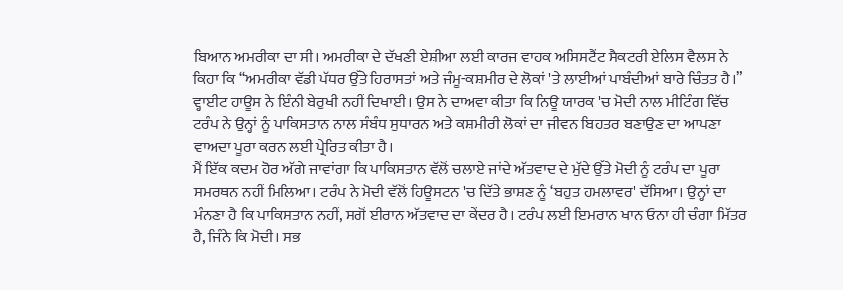ਬਿਆਨ ਅਮਰੀਕਾ ਦਾ ਸੀ। ਅਮਰੀਕਾ ਦੇ ਦੱਖਣੀ ਏਸ਼ੀਆ ਲਈ ਕਾਰਜ ਵਾਹਕ ਅਸਿਸਟੈਂਟ ਸੈਕਟਰੀ ਏਲਿਸ ਵੈਲਸ ਨੇ ਕਿਹਾ ਕਿ ‘‘ਅਮਰੀਕਾ ਵੱਡੀ ਪੱਧਰ ਉੱਤੇ ਹਿਰਾਸਤਾਂ ਅਤੇ ਜੰਮੂ-ਕਸ਼ਮੀਰ ਦੇ ਲੋਕਾਂ 'ਤੇ ਲਾਈਆਂ ਪਾਬੰਦੀਆਂ ਬਾਰੇ ਚਿੰਤਤ ਹੈ।” ਵ੍ਹਾਈਟ ਹਾਊਸ ਨੇ ਇੰਨੀ ਬੇਰੁਖੀ ਨਹੀਂ ਦਿਖਾਈ। ਉਸ ਨੇ ਦਾਅਵਾ ਕੀਤਾ ਕਿ ਨਿਊ ਯਾਰਕ 'ਚ ਮੋਦੀ ਨਾਲ ਮੀਟਿੰਗ ਵਿੱਚ ਟਰੰਪ ਨੇ ਉਨ੍ਹਾਂ ਨੂੰ ਪਾਕਿਸਤਾਨ ਨਾਲ ਸੰਬੰਧ ਸੁਧਾਰਨ ਅਤੇ ਕਸ਼ਮੀਰੀ ਲੋਕਾਂ ਦਾ ਜੀਵਨ ਬਿਹਤਰ ਬਣਾਉਣ ਦਾ ਆਪਣਾ ਵਾਅਦਾ ਪੂਰਾ ਕਰਨ ਲਈ ਪ੍ਰੇਰਿਤ ਕੀਤਾ ਹੈ।
ਮੈਂ ਇੱਕ ਕਦਮ ਹੋਰ ਅੱਗੇ ਜਾਵਾਂਗਾ ਕਿ ਪਾਕਿਸਤਾਨ ਵੱਲੋਂ ਚਲਾਏ ਜਾਂਦੇ ਅੱਤਵਾਦ ਦੇ ਮੁੱਦੇ ਉੱਤੇ ਮੋਦੀ ਨੂੰ ਟਰੰਪ ਦਾ ਪੂਰਾ ਸਮਰਥਨ ਨਹੀਂ ਮਿਲਿਆ। ਟਰੰਪ ਨੇ ਮੋਦੀ ਵੱਲੋਂ ਹਿਊਸਟਨ 'ਚ ਦਿੱਤੇ ਭਾਸ਼ਣ ਨੂੰ ‘ਬਹੁਤ ਹਮਲਾਵਰ' ਦੱਸਿਆ। ਉਨ੍ਹਾਂ ਦਾ ਮੰਨਣਾ ਹੈ ਕਿ ਪਾਕਿਸਤਾਨ ਨਹੀਂ, ਸਗੋਂ ਈਰਾਨ ਅੱਤਵਾਦ ਦਾ ਕੇਂਦਰ ਹੈ। ਟਰੰਪ ਲਈ ਇਮਰਾਨ ਖਾਨ ਓਨਾ ਹੀ ਚੰਗਾ ਮਿੱਤਰ ਹੈ, ਜਿੰਨੇ ਕਿ ਮੋਦੀ। ਸਭ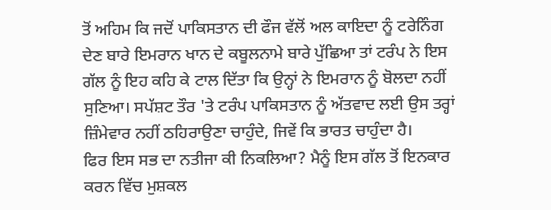ਤੋਂ ਅਹਿਮ ਕਿ ਜਦੋਂ ਪਾਕਿਸਤਾਨ ਦੀ ਫੌਜ ਵੱਲੋਂ ਅਲ ਕਾਇਦਾ ਨੂੰ ਟਰੇਨਿੰਗ ਦੇਣ ਬਾਰੇ ਇਮਰਾਨ ਖਾਨ ਦੇ ਕਬੂਲਨਾਮੇ ਬਾਰੇ ਪੁੱਛਿਆ ਤਾਂ ਟਰੰਪ ਨੇ ਇਸ ਗੱਲ ਨੂੰ ਇਹ ਕਹਿ ਕੇ ਟਾਲ ਦਿੱਤਾ ਕਿ ਉਨ੍ਹਾਂ ਨੇ ਇਮਰਾਨ ਨੂੰ ਬੋਲਦਾ ਨਹੀਂ ਸੁਣਿਆ। ਸਪੱਸ਼ਟ ਤੌਰ 'ਤੇ ਟਰੰਪ ਪਾਕਿਸਤਾਨ ਨੂੰ ਅੱਤਵਾਦ ਲਈ ਉਸ ਤਰ੍ਹਾਂ ਜ਼ਿੰਮੇਵਾਰ ਨਹੀਂ ਠਹਿਰਾਉਣਾ ਚਾਹੁੰਦੇ, ਜਿਵੇਂ ਕਿ ਭਾਰਤ ਚਾਹੁੰਦਾ ਹੈ।
ਫਿਰ ਇਸ ਸਭ ਦਾ ਨਤੀਜਾ ਕੀ ਨਿਕਲਿਆ? ਮੈਨੂੰ ਇਸ ਗੱਲ ਤੋਂ ਇਨਕਾਰ ਕਰਨ ਵਿੱਚ ਮੁਸ਼ਕਲ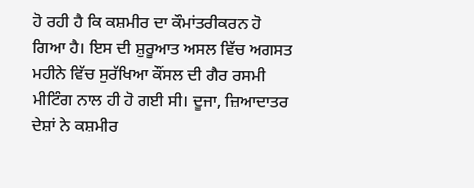ਹੋ ਰਹੀ ਹੈ ਕਿ ਕਸ਼ਮੀਰ ਦਾ ਕੌਮਾਂਤਰੀਕਰਨ ਹੋ ਗਿਆ ਹੈ। ਇਸ ਦੀ ਸ਼ੁਰੂਆਤ ਅਸਲ ਵਿੱਚ ਅਗਸਤ ਮਹੀਨੇ ਵਿੱਚ ਸੁਰੱਖਿਆ ਕੌਂਸਲ ਦੀ ਗੈਰ ਰਸਮੀ ਮੀਟਿੰਗ ਨਾਲ ਹੀ ਹੋ ਗਈ ਸੀ। ਦੂਜਾ, ਜ਼ਿਆਦਾਤਰ ਦੇਸ਼ਾਂ ਨੇ ਕਸ਼ਮੀਰ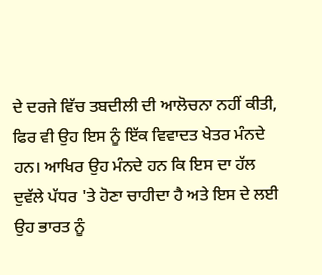ਦੇ ਦਰਜੇ ਵਿੱਚ ਤਬਦੀਲੀ ਦੀ ਆਲੋਚਨਾ ਨਹੀਂ ਕੀਤੀ, ਫਿਰ ਵੀ ਉਹ ਇਸ ਨੂੰ ਇੱਕ ਵਿਵਾਦਤ ਖੇਤਰ ਮੰਨਦੇ ਹਨ। ਆਖਿਰ ਉਹ ਮੰਨਦੇ ਹਨ ਕਿ ਇਸ ਦਾ ਹੱਲ ਦੁਵੱਲੇ ਪੱਧਰ 'ਤੇ ਹੋਣਾ ਚਾਹੀਦਾ ਹੈ ਅਤੇ ਇਸ ਦੇ ਲਈ ਉਹ ਭਾਰਤ ਨੂੰ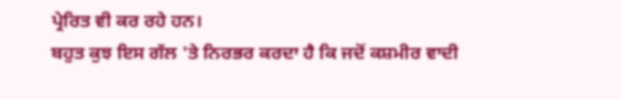ਪ੍ਰੇਰਿਤ ਵੀ ਕਰ ਰਹੇ ਹਨ।
ਬਹੁਤ ਕੁਝ ਇਸ ਗੱਲ 'ਤੇ ਨਿਰਭਰ ਕਰਦਾ ਹੈ ਕਿ ਜਦੋਂ ਕਸ਼ਮੀਰ ਵਾਦੀ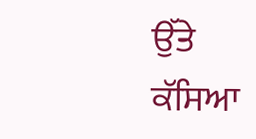ਉੱਤੇ ਕੱਸਿਆ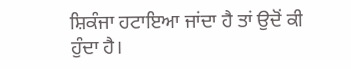ਸ਼ਿਕੰਜਾ ਹਟਾਇਆ ਜਾਂਦਾ ਹੈ ਤਾਂ ਉਦੋਂ ਕੀ ਹੁੰਦਾ ਹੈ।